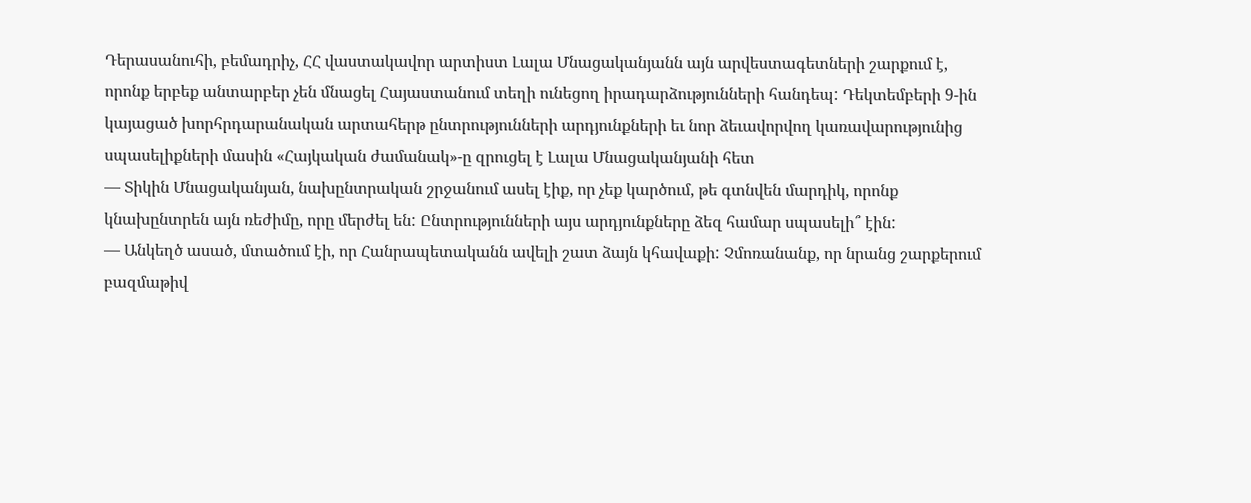Դերասանուհի, բեմադրիչ, ՀՀ վաստակավոր արտիստ Լալա Մնացականյանն այն արվեստագետների շարքում է, որոնք երբեք անտարբեր չեն մնացել Հայաստանում տեղի ունեցող իրադարձությունների հանդեպ: Դեկտեմբերի 9-ին կայացած խորհրդարանական արտահերթ ընտրությունների արդյունքների եւ նոր ձեւավորվող կառավարությունից սպասելիքների մասին «Հայկական ժամանակ»-ը զրուցել է Լալա Մնացականյանի հետ
— Տիկին Մնացականյան, նախընտրական շրջանում ասել էիք, որ չեք կարծում, թե գտնվեն մարդիկ, որոնք կնախընտրեն այն ռեժիմը, որը մերժել են: Ընտրությունների այս արդյունքները ձեզ համար սպասելի՞ էին:
— Անկեղծ ասած, մտածում էի, որ Հանրապետականն ավելի շատ ձայն կհավաքի: Չմոռանանք, որ նրանց շարքերում բազմաթիվ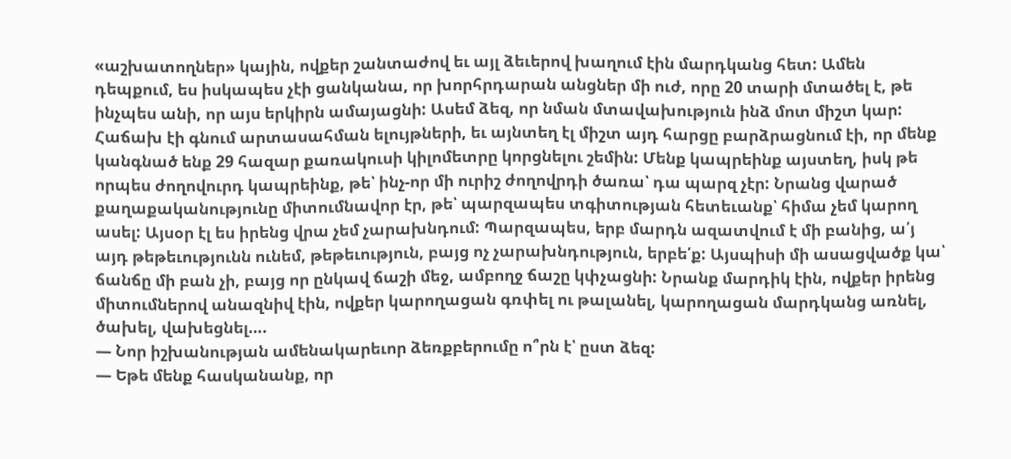«աշխատողներ» կային, ովքեր շանտաժով եւ այլ ձեւերով խաղում էին մարդկանց հետ: Ամեն դեպքում, ես իսկապես չէի ցանկանա, որ խորհրդարան անցներ մի ուժ, որը 20 տարի մտածել է, թե ինչպես անի, որ այս երկիրն ամայացնի: Ասեմ ձեզ, որ նման մտավախություն ինձ մոտ միշտ կար: Հաճախ էի գնում արտասահման ելույթների, եւ այնտեղ էլ միշտ այդ հարցը բարձրացնում էի, որ մենք կանգնած ենք 29 հազար քառակուսի կիլոմետրը կորցնելու շեմին: Մենք կապրեինք այստեղ, իսկ թե որպես ժողովուրդ կապրեինք, թե՝ ինչ-որ մի ուրիշ ժողովրդի ծառա՝ դա պարզ չէր: Նրանց վարած քաղաքականությունը միտումնավոր էր, թե՝ պարզապես տգիտության հետեւանք՝ հիմա չեմ կարող ասել: Այսօր էլ ես իրենց վրա չեմ չարախնդում: Պարզապես, երբ մարդն ազատվում է մի բանից, ա՛յ այդ թեթեւությունն ունեմ, թեթեւություն, բայց ոչ չարախնդություն, երբե՛ք: Այսպիսի մի ասացվածք կա՝ ճանճը մի բան չի, բայց որ ընկավ ճաշի մեջ, ամբողջ ճաշը կփչացնի: Նրանք մարդիկ էին, ովքեր իրենց միտումներով անազնիվ էին, ովքեր կարողացան գռփել ու թալանել, կարողացան մարդկանց առնել, ծախել, վախեցնել….
— Նոր իշխանության ամենակարեւոր ձեռքբերումը ո՞րն է՝ ըստ ձեզ:
— Եթե մենք հասկանանք, որ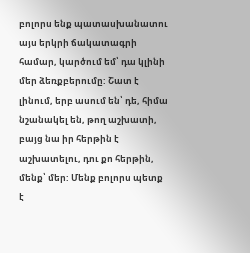բոլորս ենք պատասխանատու այս երկրի ճակատագրի համար, կարծում եմ՝ դա կլինի մեր ձեռքբերումը: Շատ է լինում, երբ ասում են՝ դե, հիմա նշանակել են, թող աշխատի, բայց նա իր հերթին է աշխատելու, դու քո հերթին, մենք՝ մեր: Մենք բոլորս պետք է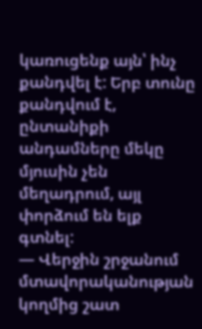կառուցենք այն՝ ինչ քանդվել է: Երբ տունը քանդվում է, ընտանիքի անդամները մեկը մյուսին չեն մեղադրում, այլ փորձում են ելք գտնել:
— Վերջին շրջանում մտավորականության կողմից շատ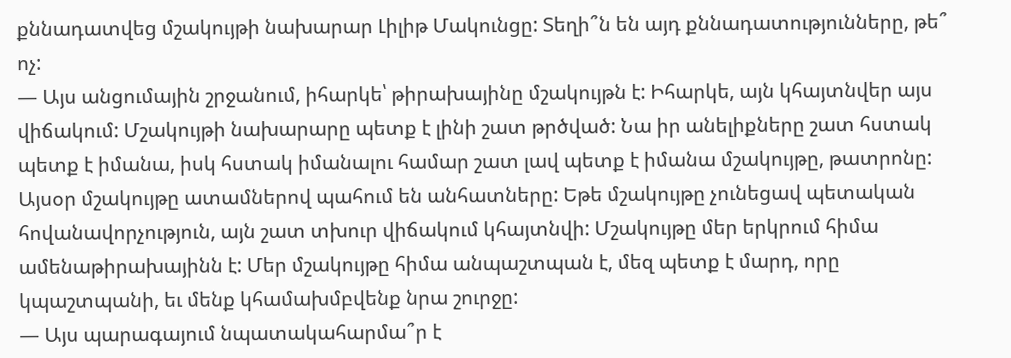քննադատվեց մշակույթի նախարար Լիլիթ Մակունցը: Տեղի՞ն են այդ քննադատությունները, թե՞ ոչ:
— Այս անցումային շրջանում, իհարկե՝ թիրախայինը մշակույթն է: Իհարկե, այն կհայտնվեր այս վիճակում: Մշակույթի նախարարը պետք է լինի շատ թրծված: Նա իր անելիքները շատ հստակ պետք է իմանա, իսկ հստակ իմանալու համար շատ լավ պետք է իմանա մշակույթը, թատրոնը: Այսօր մշակույթը ատամներով պահում են անհատները: Եթե մշակույթը չունեցավ պետական հովանավորչություն, այն շատ տխուր վիճակում կհայտնվի: Մշակույթը մեր երկրում հիմա ամենաթիրախայինն է: Մեր մշակույթը հիմա անպաշտպան է, մեզ պետք է մարդ, որը կպաշտպանի, եւ մենք կհամախմբվենք նրա շուրջը:
— Այս պարագայում նպատակահարմա՞ր է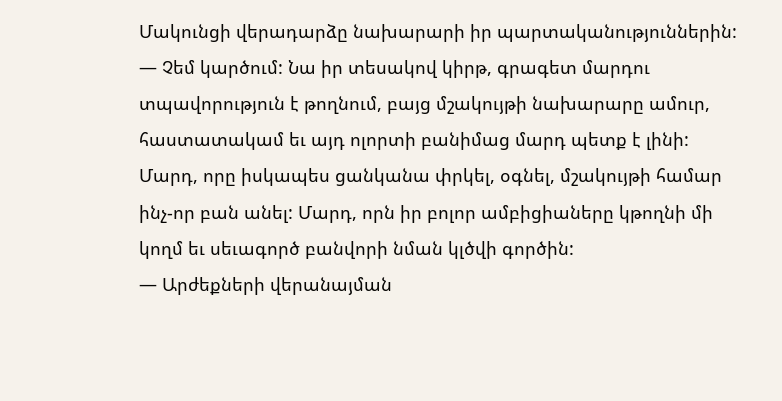Մակունցի վերադարձը նախարարի իր պարտականություններին:
— Չեմ կարծում: Նա իր տեսակով կիրթ, գրագետ մարդու տպավորություն է թողնում, բայց մշակույթի նախարարը ամուր, հաստատակամ եւ այդ ոլորտի բանիմաց մարդ պետք է լինի: Մարդ, որը իսկապես ցանկանա փրկել, օգնել, մշակույթի համար ինչ-որ բան անել: Մարդ, որն իր բոլոր ամբիցիաները կթողնի մի կողմ եւ սեւագործ բանվորի նման կլծվի գործին:
— Արժեքների վերանայման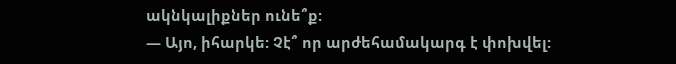ակնկալիքներ ունե՞ք:
— Այո, իհարկե: Չէ՞ որ արժեհամակարգ է փոխվել: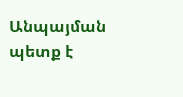Անպայման պետք է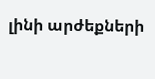լինի արժեքների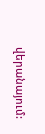վերանայում: